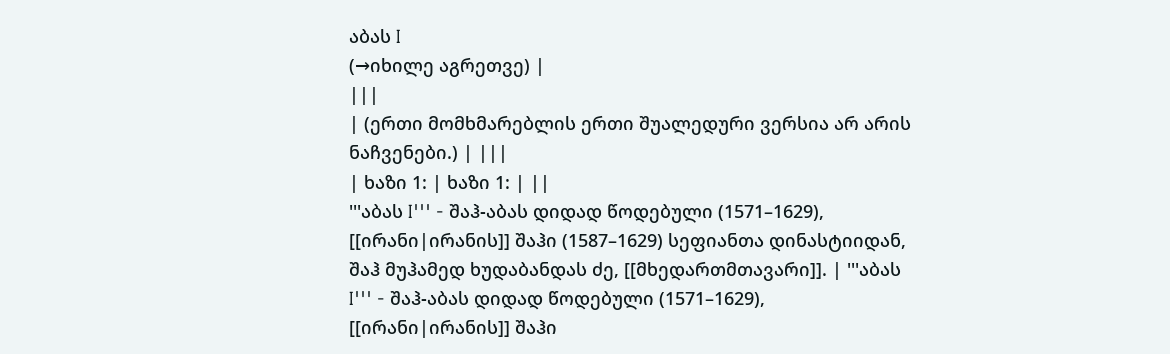აბას I
(→იხილე აგრეთვე) |
|||
| (ერთი მომხმარებლის ერთი შუალედური ვერსია არ არის ნაჩვენები.) | |||
| ხაზი 1: | ხაზი 1: | ||
'''აბას I''' - შაჰ-აბას დიდად წოდებული (1571–1629), [[ირანი|ირანის]] შაჰი (1587–1629) სეფიანთა დინასტიიდან, შაჰ მუჰამედ ხუდაბანდას ძე, [[მხედართმთავარი]]. | '''აბას I''' - შაჰ-აბას დიდად წოდებული (1571–1629), [[ირანი|ირანის]] შაჰი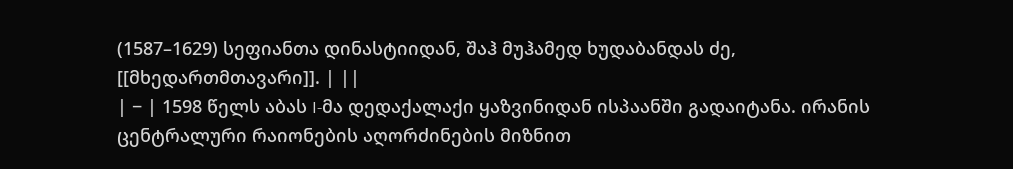(1587–1629) სეფიანთა დინასტიიდან, შაჰ მუჰამედ ხუდაბანდას ძე, [[მხედართმთავარი]]. | ||
| − | 1598 წელს აბას I-მა დედაქალაქი ყაზვინიდან ისპაანში გადაიტანა. ირანის ცენტრალური რაიონების აღორძინების მიზნით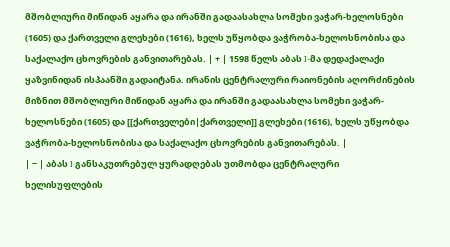მშობლიური მიწიდან აყარა და ირანში გადაასახლა სომეხი ვაჭარ-ხელოსნები (1605) და ქართველი გლეხები (1616), ხელს უწყობდა ვაჭრობა-ხელოსნობისა და საქალაქო ცხოვრების განვითარებას. | + | 1598 წელს აბას I-მა დედაქალაქი ყაზვინიდან ისპაანში გადაიტანა. ირანის ცენტრალური რაიონების აღორძინების მიზნით მშობლიური მიწიდან აყარა და ირანში გადაასახლა სომეხი ვაჭარ-ხელოსნები (1605) და [[ქართველები|ქართველი]] გლეხები (1616), ხელს უწყობდა ვაჭრობა-ხელოსნობისა და საქალაქო ცხოვრების განვითარებას. |
| − | აბას I განსაკუთრებულ ყურადღებას უთმობდა ცენტრალური ხელისუფლების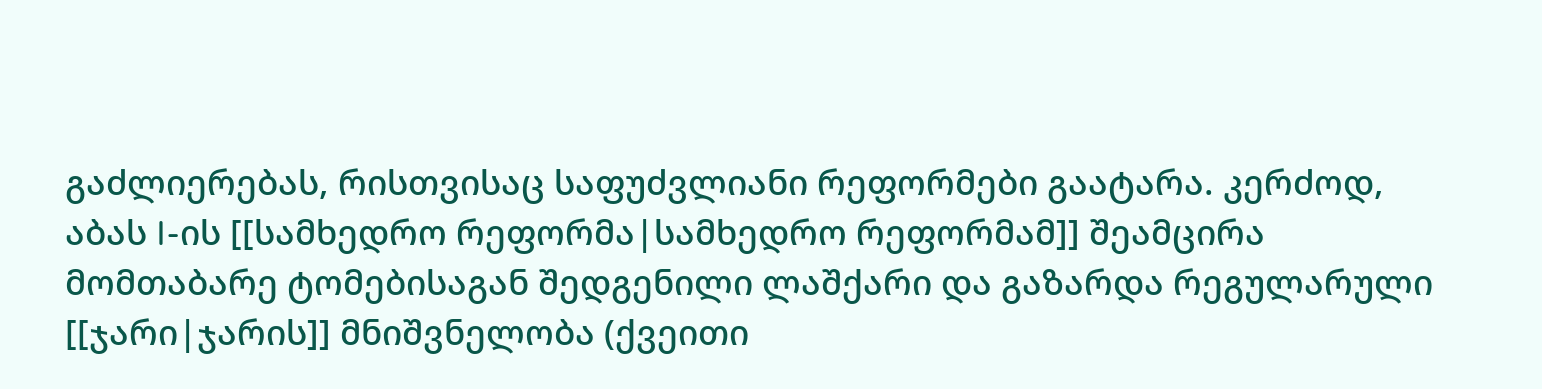გაძლიერებას, რისთვისაც საფუძვლიანი რეფორმები გაატარა. კერძოდ, აბას I-ის [[სამხედრო რეფორმა|სამხედრო რეფორმამ]] შეამცირა მომთაბარე ტომებისაგან შედგენილი ლაშქარი და გაზარდა რეგულარული [[ჯარი|ჯარის]] მნიშვნელობა (ქვეითი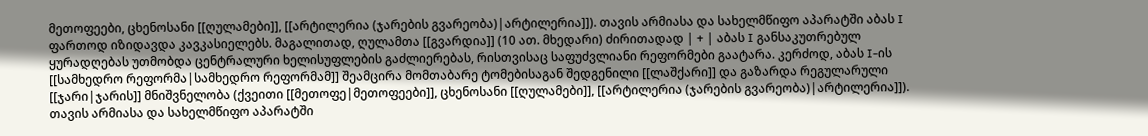მეთოფეები, ცხენოსანი [[ღულამები]], [[არტილერია (ჯარების გვარეობა)|არტილერია]]). თავის არმიასა და სახელმწიფო აპარატში აბას I ფართოდ იზიდავდა კავკასიელებს. მაგალითად, ღულამთა [[გვარდია]] (10 ათ. მხედარი) ძირითადად | + | აბას I განსაკუთრებულ ყურადღებას უთმობდა ცენტრალური ხელისუფლების გაძლიერებას, რისთვისაც საფუძვლიანი რეფორმები გაატარა. კერძოდ, აბას I-ის [[სამხედრო რეფორმა|სამხედრო რეფორმამ]] შეამცირა მომთაბარე ტომებისაგან შედგენილი [[ლაშქარი]] და გაზარდა რეგულარული [[ჯარი|ჯარის]] მნიშვნელობა (ქვეითი [[მეთოფე|მეთოფეები]], ცხენოსანი [[ღულამები]], [[არტილერია (ჯარების გვარეობა)|არტილერია]]). თავის არმიასა და სახელმწიფო აპარატში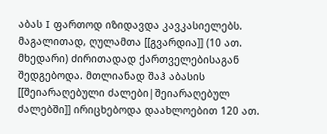აბას I ფართოდ იზიდავდა კავკასიელებს. მაგალითად, ღულამთა [[გვარდია]] (10 ათ. მხედარი) ძირითადად ქართველებისაგან შედგებოდა. მთლიანად შაჰ აბასის [[შეიარაღებული ძალები|შეიარაღებულ ძალებში]] ირიცხებოდა დაახლოებით 120 ათ.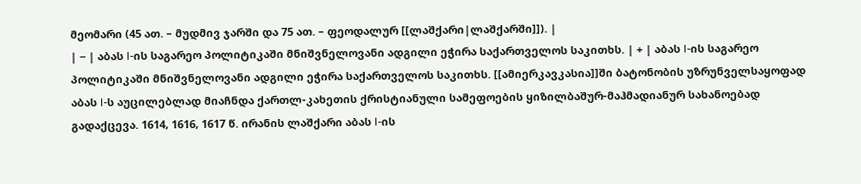მეომარი (45 ათ. – მუდმივ ჯარში და 75 ათ. – ფეოდალურ [[ლაშქარი|ლაშქარში]]). |
| − | აბას I-ის საგარეო პოლიტიკაში მნიშვნელოვანი ადგილი ეჭირა საქართველოს საკითხს. | + | აბას I-ის საგარეო პოლიტიკაში მნიშვნელოვანი ადგილი ეჭირა საქართველოს საკითხს. [[ამიერკავკასია]]ში ბატონობის უზრუნველსაყოფად აბას I-ს აუცილებლად მიაჩნდა ქართლ-კახეთის ქრისტიანული სამეფოების ყიზილბაშურ-მაჰმადიანურ სახანოებად გადაქცევა. 1614, 1616, 1617 წ. ირანის ლაშქარი აბას I-ის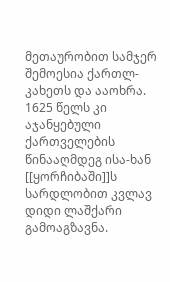მეთაურობით სამჯერ შემოესია ქართლ-კახეთს და ააოხრა. 1625 წელს კი აჯანყებული ქართველების წინააღმდეგ ისა-ხან [[ყორჩიბაში]]ს სარდლობით კვლავ დიდი ლაშქარი გამოაგზავნა.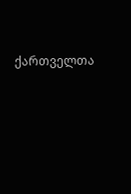ქართველთა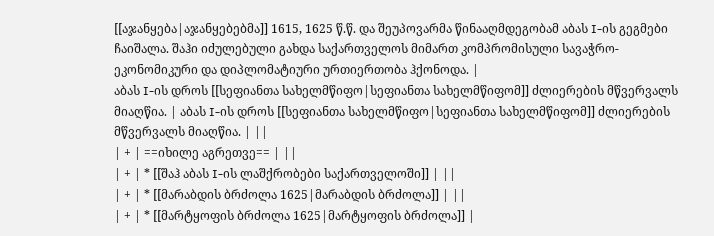[[აჯანყება|აჯანყებებმა]] 1615, 1625 წ.წ. და შეუპოვარმა წინააღმდეგობამ აბას I-ის გეგმები ჩაიშალა. შაჰი იძულებული გახდა საქართველოს მიმართ კომპრომისული სავაჭრო-ეკონომიკური და დიპლომატიური ურთიერთობა ჰქონოდა. |
აბას I-ის დროს [[სეფიანთა სახელმწიფო|სეფიანთა სახელმწიფომ]] ძლიერების მწვერვალს მიაღწია. | აბას I-ის დროს [[სეფიანთა სახელმწიფო|სეფიანთა სახელმწიფომ]] ძლიერების მწვერვალს მიაღწია. | ||
| + | ==იხილე აგრეთვე== | ||
| + | * [[შაჰ აბას I-ის ლაშქრობები საქართველოში]] | ||
| + | * [[მარაბდის ბრძოლა 1625|მარაბდის ბრძოლა]] | ||
| + | * [[მარტყოფის ბრძოლა 1625|მარტყოფის ბრძოლა]] |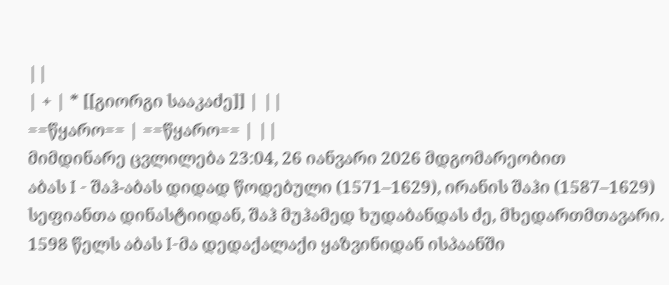||
| + | * [[გიორგი სააკაძე]] | ||
==წყარო== | ==წყარო== | ||
მიმდინარე ცვლილება 23:04, 26 იანვარი 2026 მდგომარეობით
აბას I - შაჰ-აბას დიდად წოდებული (1571–1629), ირანის შაჰი (1587–1629) სეფიანთა დინასტიიდან, შაჰ მუჰამედ ხუდაბანდას ძე, მხედართმთავარი.
1598 წელს აბას I-მა დედაქალაქი ყაზვინიდან ისპაანში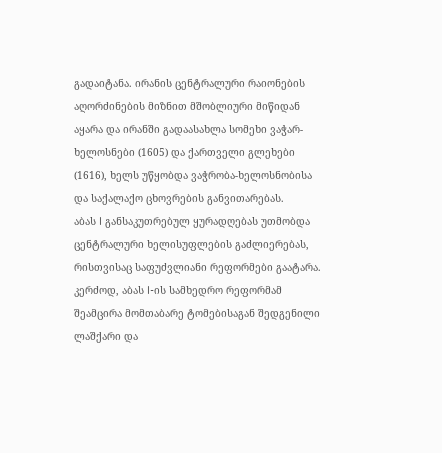გადაიტანა. ირანის ცენტრალური რაიონების აღორძინების მიზნით მშობლიური მიწიდან აყარა და ირანში გადაასახლა სომეხი ვაჭარ-ხელოსნები (1605) და ქართველი გლეხები (1616), ხელს უწყობდა ვაჭრობა-ხელოსნობისა და საქალაქო ცხოვრების განვითარებას.
აბას I განსაკუთრებულ ყურადღებას უთმობდა ცენტრალური ხელისუფლების გაძლიერებას, რისთვისაც საფუძვლიანი რეფორმები გაატარა. კერძოდ, აბას I-ის სამხედრო რეფორმამ შეამცირა მომთაბარე ტომებისაგან შედგენილი ლაშქარი და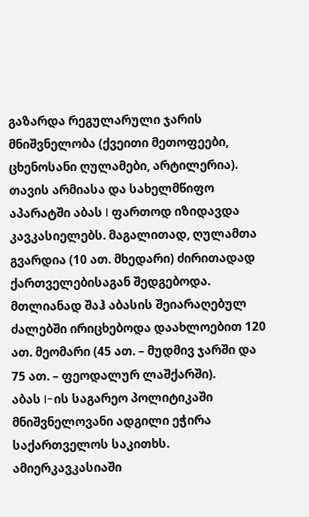გაზარდა რეგულარული ჯარის მნიშვნელობა (ქვეითი მეთოფეები, ცხენოსანი ღულამები, არტილერია). თავის არმიასა და სახელმწიფო აპარატში აბას I ფართოდ იზიდავდა კავკასიელებს. მაგალითად, ღულამთა გვარდია (10 ათ. მხედარი) ძირითადად ქართველებისაგან შედგებოდა. მთლიანად შაჰ აბასის შეიარაღებულ ძალებში ირიცხებოდა დაახლოებით 120 ათ. მეომარი (45 ათ. – მუდმივ ჯარში და 75 ათ. – ფეოდალურ ლაშქარში).
აბას I-ის საგარეო პოლიტიკაში მნიშვნელოვანი ადგილი ეჭირა საქართველოს საკითხს. ამიერკავკასიაში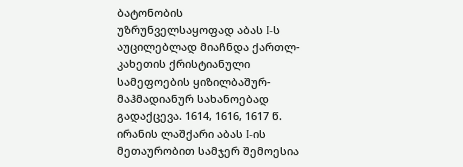ბატონობის უზრუნველსაყოფად აბას I-ს აუცილებლად მიაჩნდა ქართლ-კახეთის ქრისტიანული სამეფოების ყიზილბაშურ-მაჰმადიანურ სახანოებად გადაქცევა. 1614, 1616, 1617 წ. ირანის ლაშქარი აბას I-ის მეთაურობით სამჯერ შემოესია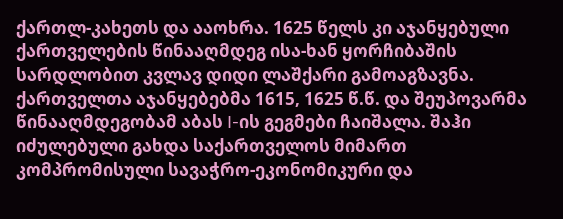ქართლ-კახეთს და ააოხრა. 1625 წელს კი აჯანყებული ქართველების წინააღმდეგ ისა-ხან ყორჩიბაშის სარდლობით კვლავ დიდი ლაშქარი გამოაგზავნა. ქართველთა აჯანყებებმა 1615, 1625 წ.წ. და შეუპოვარმა წინააღმდეგობამ აბას I-ის გეგმები ჩაიშალა. შაჰი იძულებული გახდა საქართველოს მიმართ კომპრომისული სავაჭრო-ეკონომიკური და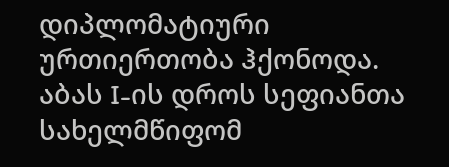დიპლომატიური ურთიერთობა ჰქონოდა.
აბას I-ის დროს სეფიანთა სახელმწიფომ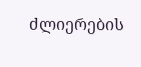ძლიერების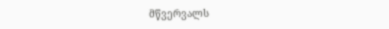მწვერვალს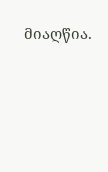მიაღწია.